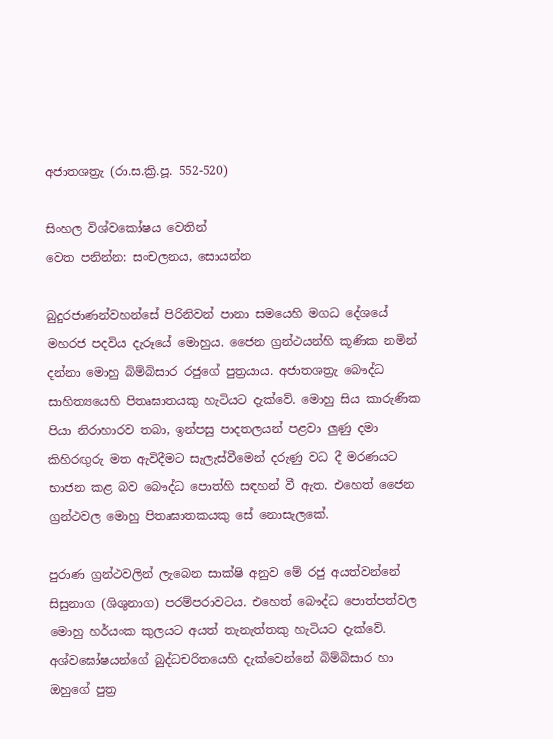අජාතශත්‍රැ (රා.ස.ක්‍රි.පූ. 552-520)

සිංහල විශ්වකෝෂය වෙතින්
වෙත පනින්න: සංචලනය, සොයන්න

බුදුරජාණන්වහන්සේ පිරිනිවන් පානා සමයෙහි මගධ දේශයේ මහරජ පදවිය දැරූයේ මොහුය. ජෛන ග්‍රන්ථයන්හි කූණික නමින් දන්නා මොහු බිම්බිසාර රජුගේ පුත්‍රයාය. අජාතශත්‍රැ බෞද්ධ සාහිත්‍යයෙහි පිතෘඝාතයකු හැටියට දැක්වේ. මොහු සිය කාරුණික පියා නිරාහාරව තබා, ඉන්පසු පාදතලයන් පළවා ලුණු දමා කිහිරඟුරු මත ඇවිදීමට සැලැස්වීමෙන් දරුණු වධ දී මරණයට භාජන කළ බව බෞද්ධ පොත්හි සඳහන් වී ඇත. එහෙත් ජෛන ග්‍රන්ථවල මොහු පිතෘඝාතකයකු සේ නොසැලකේ.

පුරාණ ග්‍රන්ථවලින් ලැබෙන සාක්ෂි අනුව මේ රජු අයත්වන්නේ සිසුනාග (ශිශුනාග) පරම්පරාවටය. එහෙත් බෞද්ධ පොත්පත්වල මොහු හර්යංක කුලයට අයත් තැනැත්තකු හැටියට දැක්වේ. අශ්වඝෝෂයන්ගේ බුද්ධචරිතයෙහි දැක්වෙන්නේ බිම්බිසාර හා ඔහුගේ පුත්‍ර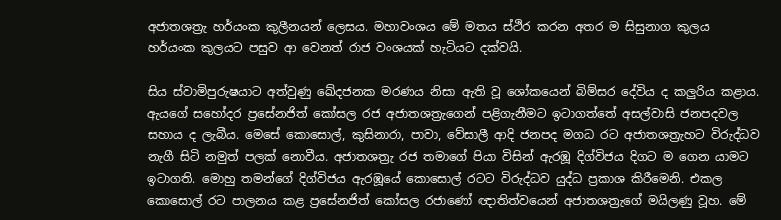අජාතශත්‍රැ හර්යංක කුලීනයන් ලෙසය. මහාවංශය මේ මතය ස්ථිර කරන අතර ම සිසුනාග කුලය හර්යංක කුලයට පසුව ආ වෙනත් රාජ වංශයක් හැටියට දක්වයි.

සිය ස්වාමිපුරුෂයාට අත්වුණු ඛේදජනක මරණය නිසා ඇති වූ ශෝකයෙන් බිම්සර දේවිය ද කලුරිය කළාය. ඇයගේ සහෝදර ප්‍රසේනජිත් කෝසල රජ අජාතශත්‍රැගෙන් පළිගැනීමට ඉටාගත්තේ අසල්වාසි ජනපදවල සහාය ද ලැබීය. මෙසේ කොසොල්, කුසිනාරා, පාවා, වේසාලී ආදි ජනපද මගධ රට අජාතශත්‍රැහට විරුද්ධව නැගී සිටි නමුත් පලක් නොවීය. අජාතශත්‍රැ රජ තමාගේ පියා විසින් ඇරඹූ දිග්විජය දිගට ම ගෙන යාමට ඉටාගති. මොහු තමන්ගේ දිග්විජය ඇරඹූයේ කොසොල් රටට විරුද්ධව යුද්ධ ප්‍රකාශ කිරීමෙනි. එකල කොසොල් රට පාලනය කළ ප්‍රසේනජිත් කෝසල රජාණෝ ඥාතිත්වයෙන් අජාතශත්‍රැගේ මයිලණු වූහ. මේ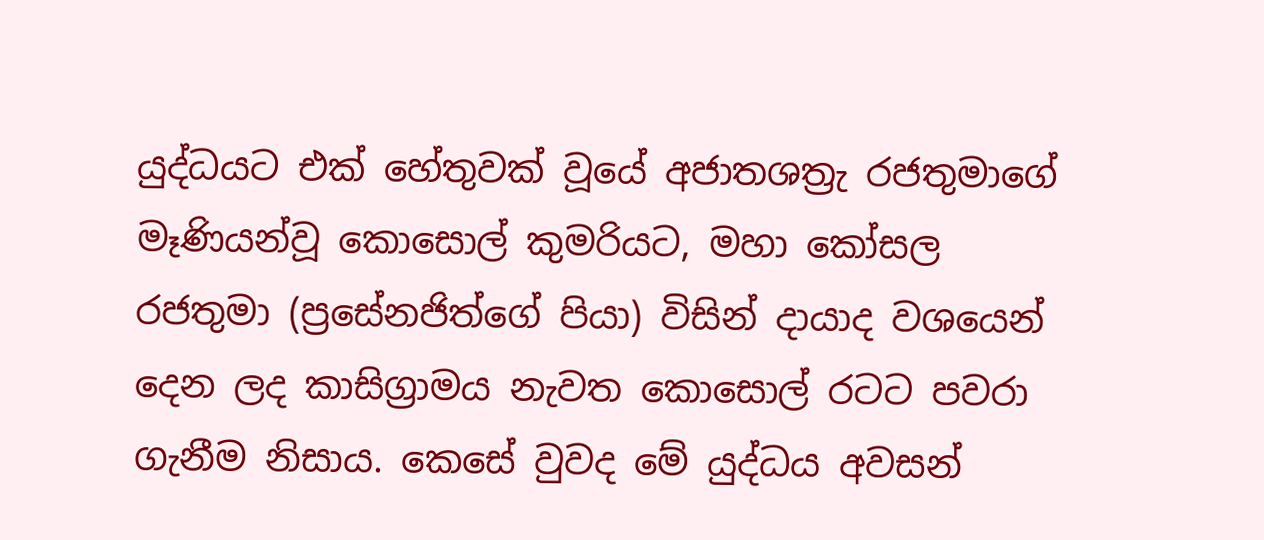යුද්ධයට එක් හේතුවක් වූයේ අජාතශත්‍රැ රජතුමාගේ මෑණියන්වූ කොසොල් කුමරියට, මහා කෝසල රජතුමා (ප්‍රසේනජිත්ගේ පියා) විසින් දායාද වශයෙන් දෙන ලද කාසිග්‍රාමය නැවත කොසොල් රටට පවරා ගැනීම නිසාය. කෙසේ වුවද මේ යුද්ධය අවසන්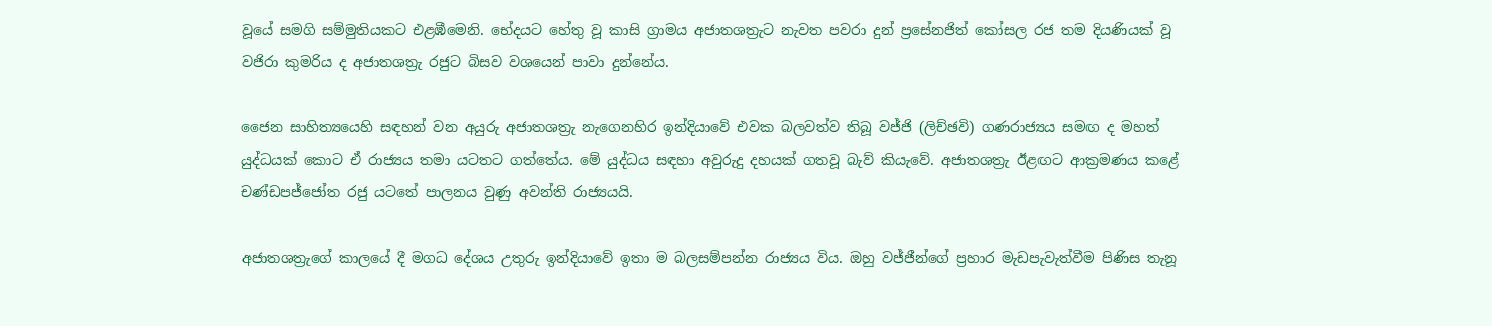වූයේ සමගි සම්මුතියකට එළඹීමෙනි. භේදයට හේතු වූ කාසි ග්‍රාමය අජාතශත්‍රැට නැවත පවරා දුන් ප්‍රසේනජිත් කෝසල රජ තම දියණියක් වූ වජිරා කුමරිය ද අජාතශත්‍රැ රජුට බිසව වශයෙන් පාවා දුන්නේය.

ජෛන සාහිත්‍යයෙහි සඳහන් වන අයුරු අජාතශත්‍රැ නැගෙනහිර ඉන්දියාවේ එවක බලවත්ව තිබූ වජ්ජි (ලිච්ඡවි) ගණරාජ්‍යය සමඟ ද මහත් යුද්ධයක් කොට ඒ රාජ්‍යය තමා යටතට ගත්තේය. මේ යුද්ධය සඳහා අවුරුදු දහයක් ගතවූ බැව් කියැවේ. අජාතශත්‍රැ ඊළඟට ආක්‍රමණය කළේ චණ්ඩපජ්ජෝත රජු යටතේ පාලනය වුණු අවන්ති රාජ්‍යයයි.

අජාතශත්‍රැගේ කාලයේ දී මගධ දේශය උතුරු ඉන්දියාවේ ඉතා ම බලසම්පන්න රාජ්‍යය විය. ඔහු වජ්ජීන්ගේ ප්‍රහාර මැඩපැවැත්වීම පිණිස තැනූ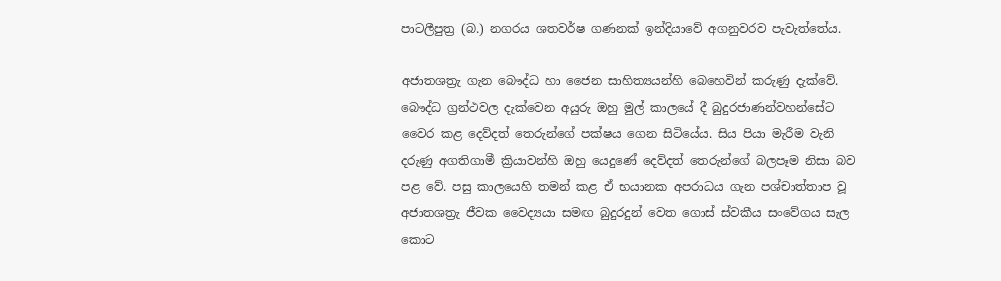පාටලීපුත්‍ර (බ.) නගරය ශතවර්ෂ ගණනක් ඉන්දියාවේ අගනුවරව පැවැත්තේය.

අජාතශත්‍රැ ගැන බෞද්ධ හා ජෛන සාහිත්‍යයන්හි බෙහෙවින් කරුණු දැක්වේ. බෞද්ධ ග්‍රන්ථවල දැක්වෙන අයුරු ඔහු මුල් කාලයේ දී බුදුරජාණන්වහන්සේට වෛර කළ දෙව්දත් තෙරුන්ගේ පක්ෂය ගෙන සිටියේය. සිය පියා මැරීම වැනි දරුණු අගතිගාමී ක්‍රියාවන්හි ඔහු යෙදුණේ දෙව්දත් තෙරුන්ගේ බලපෑම නිසා බව පළ වේ. පසු කාලයෙහි තමන් කළ ඒ භයානක අපරාධය ගැන පශ්චාත්තාප වූ අජාතශත්‍රැ ජීවක වෛද්‍යයා සමඟ බුදුරදුන් වෙත ගොස් ස්වකීය සංවේගය සැල කොට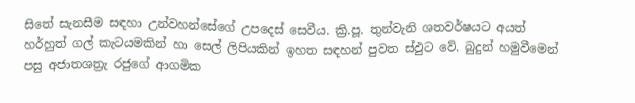සිතේ සැනසීම සඳහා උන්වහන්සේගේ උපදෙස් සෙවීය. ක්‍රි.පූ. තුන්වැනි ශතවර්ෂයට අයත් හර්හුත් ගල් කැටයමකින් හා සෙල් ලිපියකින් ඉහත සඳහන් පුවත ස්ඵුට වේ. බුදුන් හමුවීමෙන් පසු අජාතශත්‍රැ රජුගේ ආගමික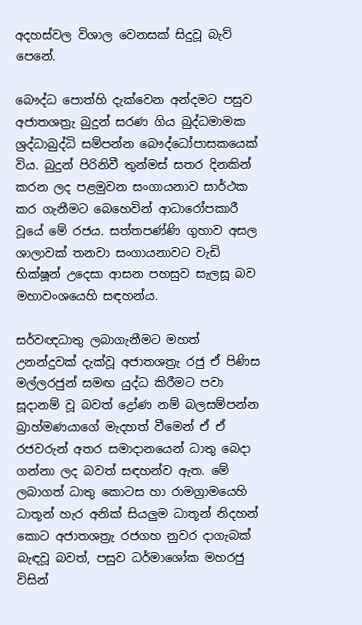අදහස්වල විශාල වෙනසක් සිදුවූ බැව් පෙනේ.

බෞද්ධ පොත්හි දැක්වෙන අන්දමට පසුව අජාතශත්‍රැ බුදුන් සරණ ගිය බුද්ධමාමක ශ්‍රද්ධාබුද්ධි සම්පන්න බෞද්ධෝපාසකයෙක් විය. බුදුන් පිරිනිවී තුන්මස් සතර දිනකින් කරන ලද පළමුවන සංගායනාව සාර්ථක කර ගැනීමට බෙහෙවින් ආධාරෝපකාරී වූයේ මේ රජය. සත්තපණ්ණි ගුහාව අසල ශාලාවක් තනවා සංගායනාවට වැඩි භික්ෂූන් උදෙසා ආසන පහසුව සැලසූ බව මහාවංශයෙහි සඳහන්ය.

සර්වඥධාතු ලබාගැනීමට මහත් උනන්දුවක් දැක්වූ අජාතශත්‍රැ රජු ඒ පිණිස මල්ලරජුන් සමඟ යුද්ධ කිරීමට පවා සූදානම් වූ බවත් ද්‍රෝණ නම් බලසම්පන්න බ්‍රාහ්මණයාගේ මැදහත් වීමෙන් ඒ ඒ රජවරුන් අතර සමාදානයෙන් ධාතු බෙදා ගන්නා ලද බවත් සඳහන්ව ඇත. මේ ලබාගත් ධාතු කොටස හා රාමග්‍රාමයෙහි ධාතූන් හැර අනික් සියලුම ධාතූන් නිදහන් කොට අජාතශත්‍රැ රජගහ නුවර දාගැබක් බැඳවූ බවත්, පසුව ධර්මාශෝක මහරජු විසින්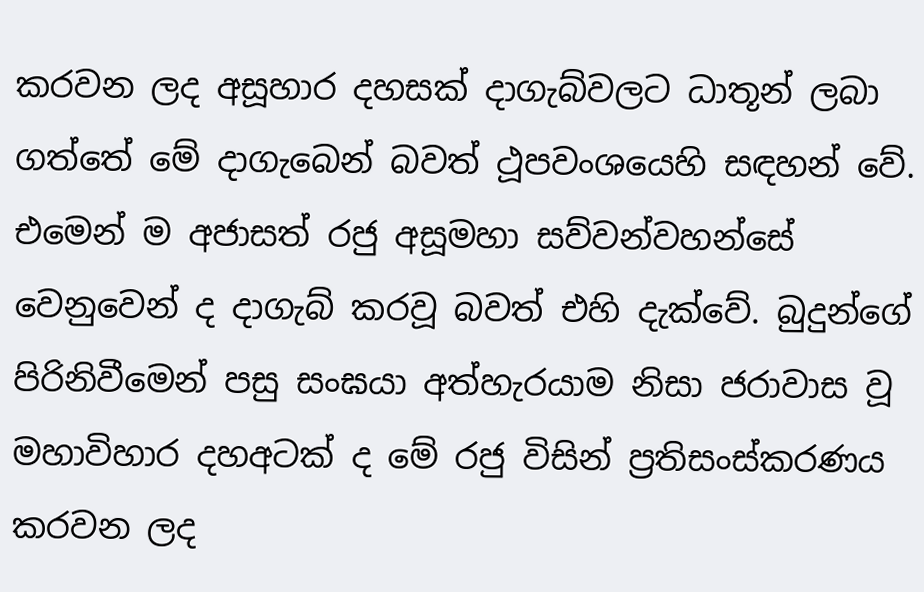කරවන ලද අසූහාර දහසක් දාගැබ්වලට ධාතූන් ලබා ගත්තේ මේ දාගැබෙන් බවත් ථූපවංශයෙහි සඳහන් වේ. එමෙන් ම අජාසත් රජු අසූමහා සව්වන්වහන්සේ වෙනුවෙන් ද දාගැබ් කරවූ බවත් එහි දැක්වේ. බුදුන්ගේ පිරිනිවීමෙන් පසු සංඝයා අත්හැරයාම නිසා ජරාවාස වූ මහාවිහාර දහඅටක් ද මේ රජු විසින් ප්‍රතිසංස්කරණය කරවන ලද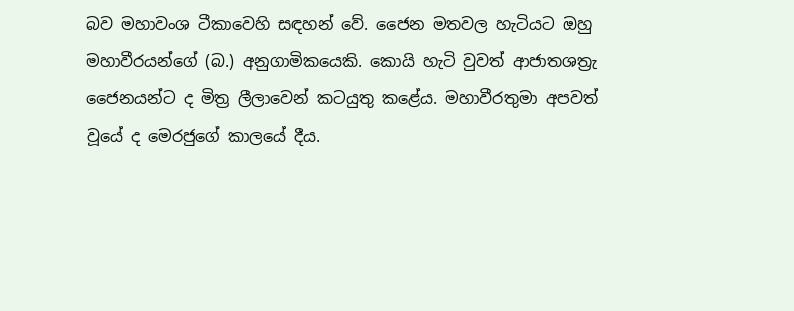බව මහාවංශ ටීකාවෙහි සඳහන් වේ. ජෛන මතවල හැටියට ඔහු මහාවීරයන්ගේ (බ.) අනුගාමිකයෙකි. කොයි හැටි වුවත් ආජාතශත්‍රැ ජෛනයන්ට ද මිත්‍ර ලීලාවෙන් කටයුතු කළේය. මහාවීරතුමා අපවත් වූයේ ද මෙරජුගේ කාලයේ දීය.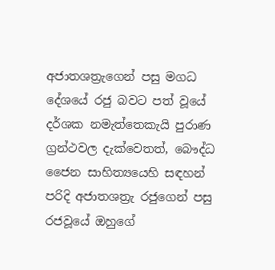අජාතශත්‍රැගෙන් පසු මගධ දේශයේ රජු බවට පත් වූයේ දර්ශක නමැත්තෙකැයි පුරාණ ග්‍රන්ථවල දැක්වෙතත්, බෞද්ධ ජෛන සාහිත්‍යයෙහි සඳහන් පරිදි අජාතශත්‍රැ රජුගෙන් පසු රජවූයේ ඔහුගේ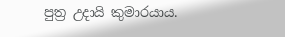පුත්‍ර උදායි කුමාරයාය.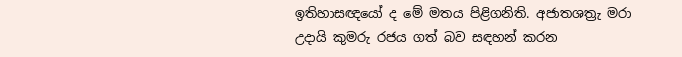ඉතිහාසඥයෝ ද මේ මතය පිළිගනිති. අජාතශත්‍රැ මරා උදායි කුමරු රජය ගත් බව සඳහන් කරන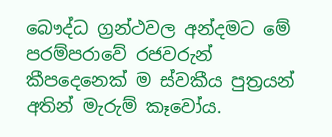බෞද්ධ ග්‍රන්ථවල අන්දමට මේ පරම්පරාවේ රජවරුන් කීපදෙනෙක් ම ස්වකීය පුත්‍රයන් අතින් මැරුම් කෑවෝය.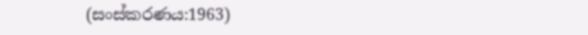(සංස්කරණය:1963)